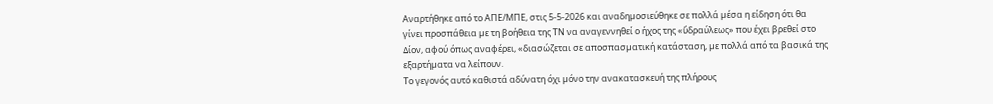Αναρτήθηκε από το ΑΠΕ/ΜΠΕ, στις 5-5-2026 και αναδηµοσιεύθηκε σε πολλά µέσα η είδηση ότι θα γίνει προσπάθεια µε τη βοήθεια της ΤΝ να αναγεννηθεί ο ήχος της «ὕδραύλεως» που έχει βρεθεί στο ∆ίον, αφού όπως αναφέρει, «διασώζεται σε αποσπασµατική κατάσταση, µε πολλά από τα βασικά της εξαρτήµατα να λείπουν.
Το γεγονός αυτό καθιστά αδύνατη όχι µόνο την ανακατασκευή της πλήρους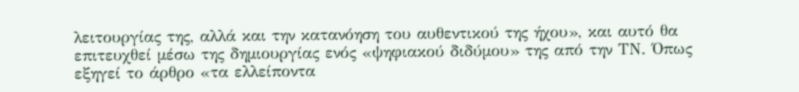λειτουργίας της, αλλά και την κατανόηση του αυθεντικού της ήχου», και αυτό θα επιτευχθεί µέσω της δηµιουργίας ενός «ψηφιακού διδύµου» της από την ΤΝ. Όπως εξηγεί το άρθρο «τα ελλείποντα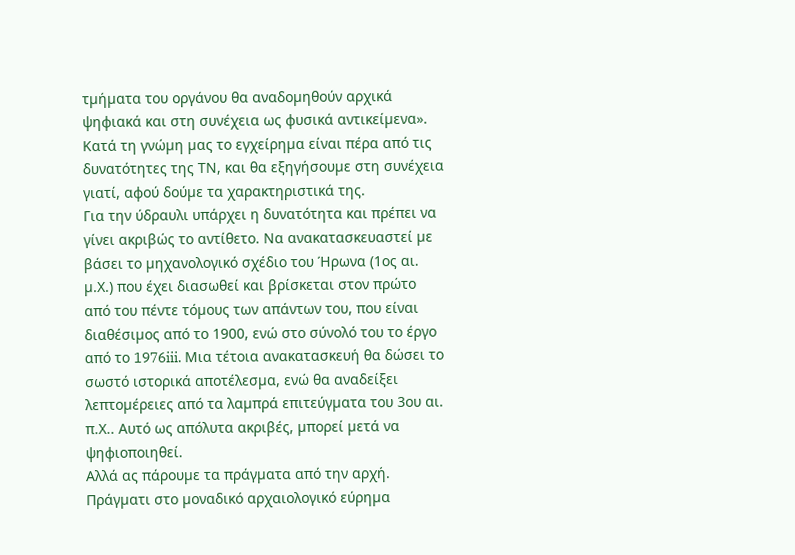τµήµατα του οργάνου θα αναδοµηθούν αρχικά ψηφιακά και στη συνέχεια ως φυσικά αντικείµενα». Κατά τη γνώµη µας το εγχείρηµα είναι πέρα από τις δυνατότητες της ΤΝ, και θα εξηγήσουµε στη συνέχεια γιατί, αφού δούµε τα χαρακτηριστικά της.
Για την ύδραυλι υπάρχει η δυνατότητα και πρέπει να γίνει ακριβώς το αντίθετο. Να ανακατασκευαστεί µε βάσει το µηχανολογικό σχέδιο του Ήρωνα (1ος αι. µ.Χ.) που έχει διασωθεί και βρίσκεται στον πρώτο από του πέντε τόµους των απάντων του, που είναι διαθέσιµος από το 1900, ενώ στο σύνολό του το έργο από το 1976iii. Μια τέτοια ανακατασκευή θα δώσει το σωστό ιστορικά αποτέλεσµα, ενώ θα αναδείξει λεπτοµέρειες από τα λαµπρά επιτεύγµατα του 3ου αι. π.Χ.. Αυτό ως απόλυτα ακριβές, µπορεί µετά να ψηφιοποιηθεί.
Αλλά ας πάρουµε τα πράγµατα από την αρχή.
Πράγµατι στο µοναδικό αρχαιολογικό εύρηµα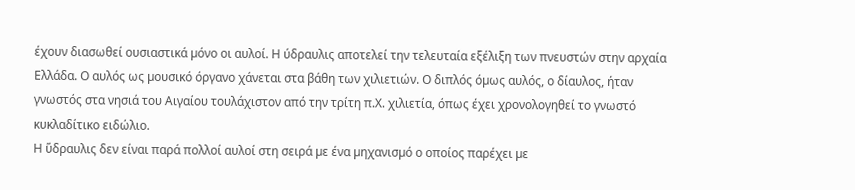έχουν διασωθεί ουσιαστικά µόνο οι αυλοί. Η ύδραυλις αποτελεί την τελευταία εξέλιξη των πνευστών στην αρχαία Ελλάδα. Ο αυλός ως µουσικό όργανο χάνεται στα βάθη των χιλιετιών. Ο διπλός όµως αυλός, ο δίαυλος, ήταν γνωστός στα νησιά του Αιγαίου τουλάχιστον από την τρίτη π.Χ. χιλιετία, όπως έχει χρονολογηθεί το γνωστό κυκλαδίτικο ειδώλιο.
Η ὕδραυλις δεν είναι παρά πολλοί αυλοί στη σειρά µε ένα µηχανισµό ο οποίος παρέχει µε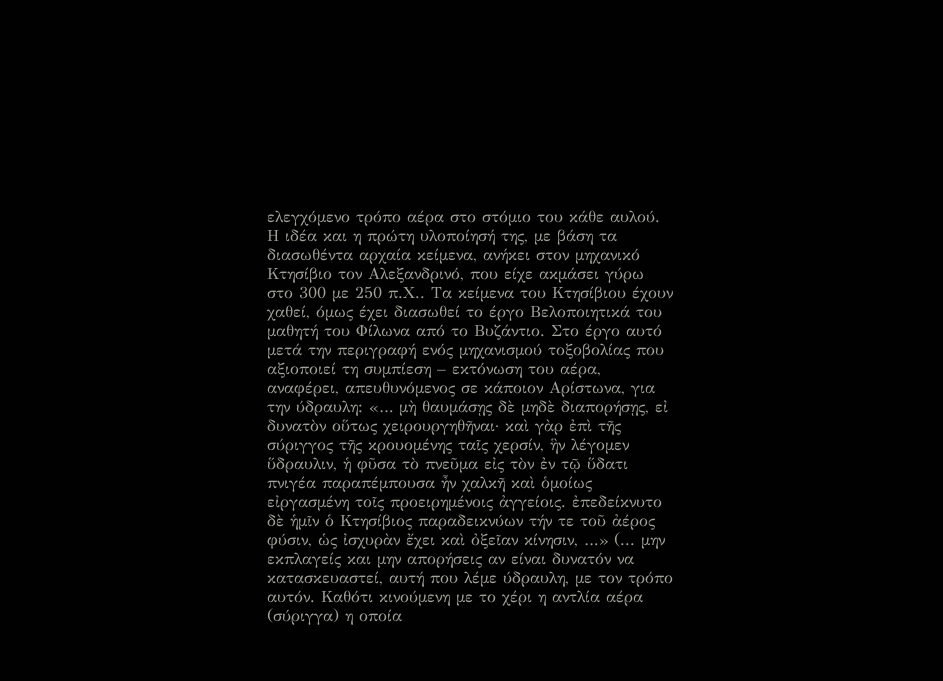ελεγχόµενο τρόπο αέρα στο στόµιο του κάθε αυλού. Η ιδέα και η πρώτη υλοποίησή της, µε βάση τα διασωθέντα αρχαία κείµενα, ανήκει στον µηχανικό Κτησίβιο τον Αλεξανδρινό, που είχε ακµάσει γύρω στο 300 µε 250 π.Χ.. Τα κείµενα του Κτησίβιου έχουν χαθεί, όµως έχει διασωθεί το έργο Βελοποιητικά του µαθητή του Φίλωνα από το Βυζάντιο. Στο έργο αυτό µετά την περιγραφή ενός µηχανισµού τοξοβολίας που αξιοποιεί τη συµπίεση – εκτόνωση του αέρα, αναφέρει, απευθυνόµενος σε κάποιον Αρίστωνα, για την ύδραυλη: «… µὴ θαυµάσῃς δὲ µηδὲ διαπορήσῃς, εἰ δυνατὸν οὕτως χειρουργηθῆναι· καὶ γὰρ ἐπὶ τῆς σύριγγος τῆς κρουοµένης ταῖς χερσίν, ἣν λέγοµεν ὕδραυλιν, ἡ φῦσα τὸ πνεῦµα εἰς τὸν ἐν τῷ ὕδατι πνιγέα παραπέµπουσα ἦν χαλκῆ καὶ ὁµοίως εἰργασµένη τοῖς προειρηµένοις ἀγγείοις. ἐπεδείκνυτο δὲ ἡµῖν ὁ Κτησίβιος παραδεικνύων τήν τε τοῦ ἀέρος φύσιν, ὡς ἰσχυρὰν ἔχει καὶ ὀξεῖαν κίνησιν, …» (... µην εκπλαγείς και µην απορήσεις αν είναι δυνατόν να κατασκευαστεί, αυτή που λέµε ύδραυλη, µε τον τρόπο αυτόν. Καθότι κινούµενη µε το χέρι η αντλία αέρα (σύριγγα) η οποία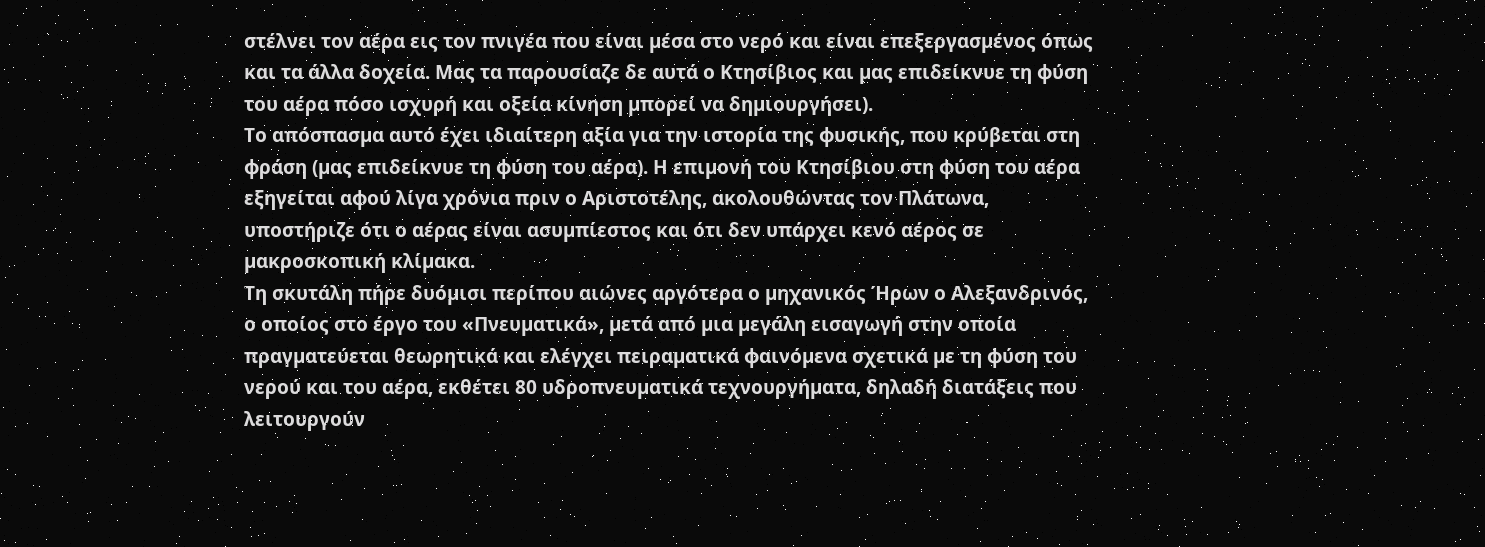στέλνει τον αέρα εις τον πνιγέα που είναι µέσα στο νερό και είναι επεξεργασµένος όπως και τα άλλα δοχεία. Μας τα παρουσίαζε δε αυτά ο Κτησίβιος και µας επιδείκνυε τη φύση του αέρα πόσο ισχυρή και οξεία κίνηση µπορεί να δηµιουργήσει).
Το απόσπασµα αυτό έχει ιδιαίτερη αξία για την ιστορία της φυσικής, που κρύβεται στη φράση (µας επιδείκνυε τη φύση του αέρα). Η επιµονή του Κτησίβιου στη φύση του αέρα εξηγείται αφού λίγα χρόνια πριν ο Αριστοτέλης, ακολουθώντας τον Πλάτωνα, υποστήριζε ότι ο αέρας είναι ασυµπίεστος και ότι δεν υπάρχει κενό αέρος σε µακροσκοπική κλίµακα.
Τη σκυτάλη πήρε δυόµισι περίπου αιώνες αργότερα ο µηχανικός Ήρων ο Αλεξανδρινός, ο οποίος στο έργο του «Πνευµατικά», µετά από µια µεγάλη εισαγωγή στην οποία πραγµατεύεται θεωρητικά και ελέγχει πειραµατικά φαινόµενα σχετικά µε τη φύση του νερού και του αέρα, εκθέτει 80 υδροπνευµατικά τεχνουργήµατα, δηλαδή διατάξεις που λειτουργούν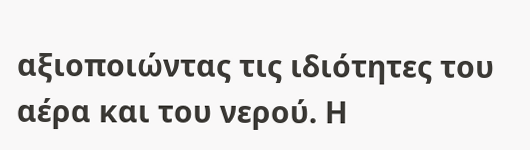αξιοποιώντας τις ιδιότητες του αέρα και του νερού. Η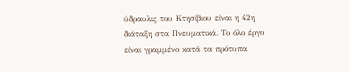ύδραυλις του Κτησίβιου είναι η 42η διάταξη στα Πνευµατικά. Το όλο έργο είναι γραµµένο κατά τα πρότυπα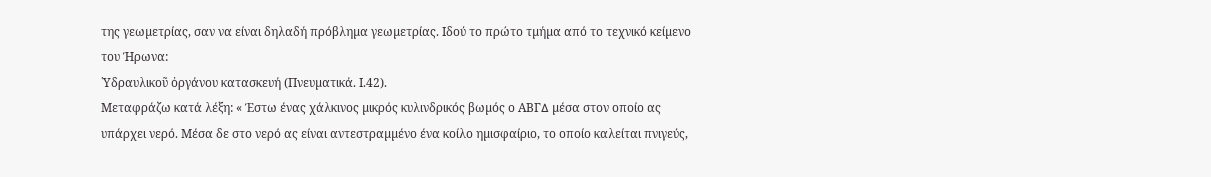της γεωµετρίας, σαν να είναι δηλαδή πρόβληµα γεωµετρίας. Ιδού το πρώτο τµήµα από το τεχνικό κείµενο του Ήρωνα:
῾Υδραυλικοῦ ὀργάνου κατασκευή (Πνευµατικά. Ι.42).
Μεταφράζω κατά λέξη: « Έστω ένας χάλκινος µικρός κυλινδρικός βωµός ο ΑΒΓ∆ µέσα στον οποίο ας υπάρχει νερό. Μέσα δε στο νερό ας είναι αντεστραµµένο ένα κοίλο ηµισφαίριο, το οποίο καλείται πνιγεύς,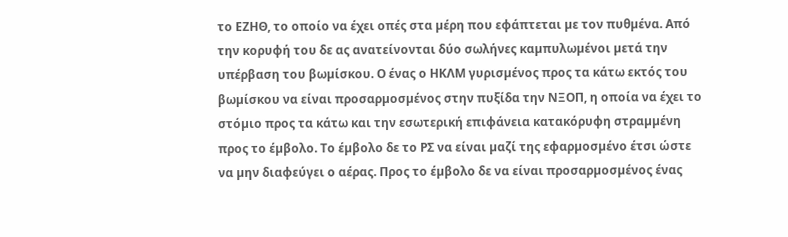το ΕΖΗΘ, το οποίο να έχει οπές στα µέρη που εφάπτεται µε τον πυθµένα. Από την κορυφή του δε ας ανατείνονται δύο σωλήνες καµπυλωµένοι µετά την υπέρβαση του βωµίσκου. Ο ένας ο ΗΚΛΜ γυρισµένος προς τα κάτω εκτός του βωµίσκου να είναι προσαρµοσµένος στην πυξίδα την ΝΞΟΠ, η οποία να έχει το στόµιο προς τα κάτω και την εσωτερική επιφάνεια κατακόρυφη στραµµένη προς το έµβολο. Το έµβολο δε το ΡΣ να είναι µαζί της εφαρµοσµένο έτσι ώστε να µην διαφεύγει ο αέρας. Προς το έµβολο δε να είναι προσαρµοσµένος ένας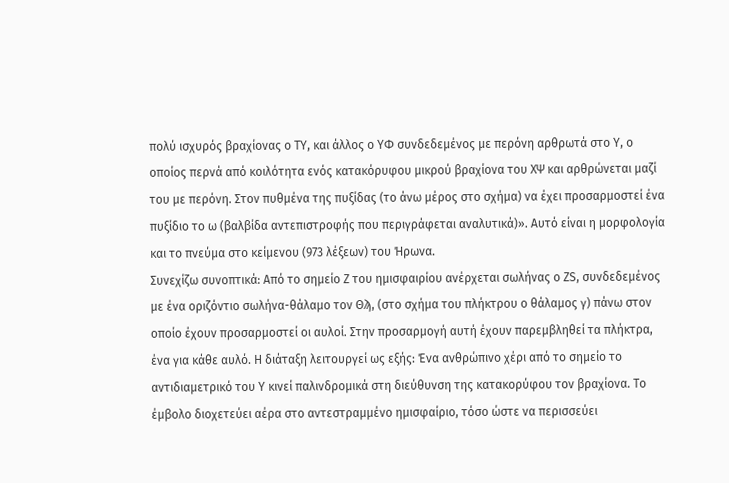πολύ ισχυρός βραχίονας ο ΤΥ, και άλλος ο ΥΦ συνδεδεµένος µε περόνη αρθρωτά στο Υ, ο οποίος περνά από κοιλότητα ενός κατακόρυφου µικρού βραχίονα του ΧΨ και αρθρώνεται µαζί του µε περόνη. Στον πυθµένα της πυξίδας (το άνω µέρος στο σχήµα) να έχει προσαρµοστεί ένα πυξίδιο το ω (βαλβίδα αντεπιστροφής που περιγράφεται αναλυτικά)». Αυτό είναι η µορφολογία και το πνεύµα στο κείµενου (973 λέξεων) του Ήρωνα.
Συνεχίζω συνοπτικά: Από το σηµείο Ζ του ηµισφαιρίου ανέρχεται σωλήνας ο ΖS, συνδεδεµένος µε ένα οριζόντιο σωλήνα-θάλαµο τον Θϡ, (στο σχήµα του πλήκτρου ο θάλαµος γ) πάνω στον οποίο έχουν προσαρµοστεί οι αυλοί. Στην προσαρµογή αυτή έχουν παρεµβληθεί τα πλήκτρα, ένα για κάθε αυλό. Η διάταξη λειτουργεί ως εξής: Ένα ανθρώπινο χέρι από το σηµείο το αντιδιαµετρικό του Υ κινεί παλινδροµικά στη διεύθυνση της κατακορύφου τον βραχίονα. Το έµβολο διοχετεύει αέρα στο αντεστραµµένο ηµισφαίριο, τόσο ώστε να περισσεύει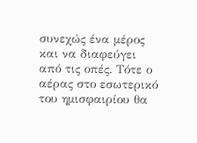συνεχώς ένα µέρος και να διαφεύγει από τις οπές. Τότε ο αέρας στο εσωτερικό του ηµισφαιρίου θα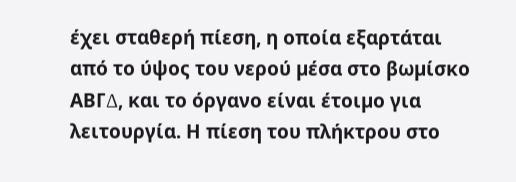έχει σταθερή πίεση, η οποία εξαρτάται από το ύψος του νερού µέσα στο βωµίσκο ΑΒΓ∆, και το όργανο είναι έτοιµο για λειτουργία. Η πίεση του πλήκτρου στο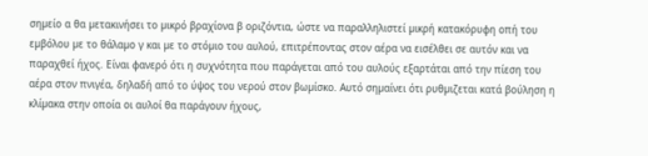σηµείο α θα µετακινήσει το µικρό βραχίονα β οριζόντια, ώστε να παραλληλιστεί µικρή κατακόρυφη οπή του εµβόλου µε το θάλαµο γ και µε το στόµιο του αυλού, επιτρέποντας στον αέρα να εισέλθει σε αυτόν και να παραχθεί ήχος. Είναι φανερό ότι η συχνότητα που παράγεται από του αυλούς εξαρτάται από την πίεση του αέρα στον πνιγέα, δηλαδή από το ύψος του νερού στον βωµίσκο. Αυτό σηµαίνει ότι ρυθµιζεται κατά βούληση η κλίµακα στην οποία οι αυλοί θα παράγουν ήχους,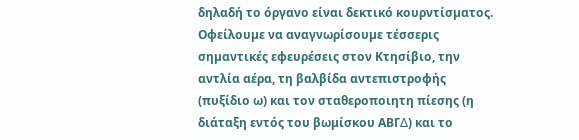δηλαδή το όργανο είναι δεκτικό κουρντίσµατος.
Οφείλουµε να αναγνωρίσουµε τέσσερις σηµαντικές εφευρέσεις στον Κτησίβιο, την αντλία αέρα, τη βαλβίδα αντεπιστροφής (πυξίδιο ω) και τον σταθεροποιητη πίεσης (η διάταξη εντός του βωµίσκου ΑΒΓ∆) και το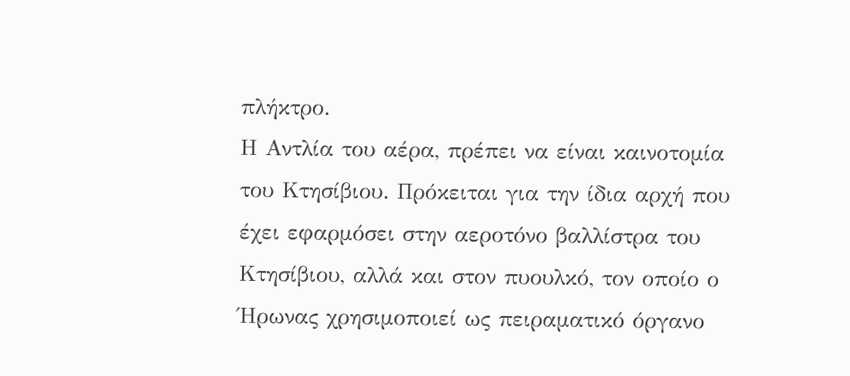πλήκτρο.
Η Αντλία του αέρα, πρέπει να είναι καινοτοµία του Κτησίβιου. Πρόκειται για την ίδια αρχή που έχει εφαρµόσει στην αεροτόνο βαλλίστρα του Κτησίβιου, αλλά και στον πυουλκό, τον οποίο ο Ήρωνας χρησιµοποιεί ως πειραµατικό όργανο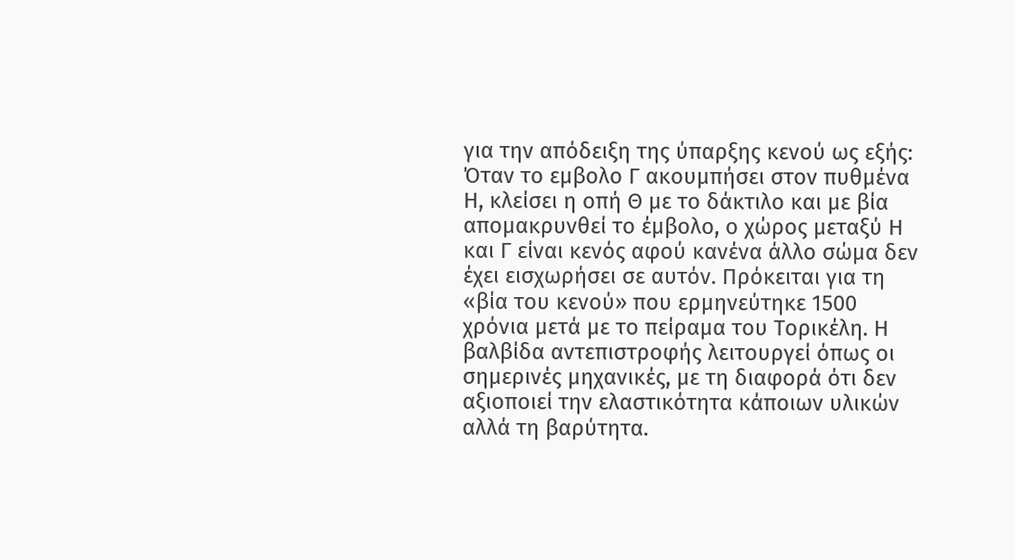για την απόδειξη της ύπαρξης κενού ως εξής: Όταν το εµβολο Γ ακουµπήσει στον πυθµένα Η, κλείσει η οπή Θ µε το δάκτιλο και µε βία αποµακρυνθεί το έµβολο, ο χώρος µεταξύ Η και Γ είναι κενός αφού κανένα άλλο σώµα δεν έχει εισχωρήσει σε αυτόν. Πρόκειται για τη «βία του κενού» που ερµηνεύτηκε 1500 χρόνια µετά µε το πείραµα του Τορικέλη. Η βαλβίδα αντεπιστροφής λειτουργεί όπως οι σηµερινές µηχανικές, µε τη διαφορά ότι δεν αξιοποιεί την ελαστικότητα κάποιων υλικών αλλά τη βαρύτητα.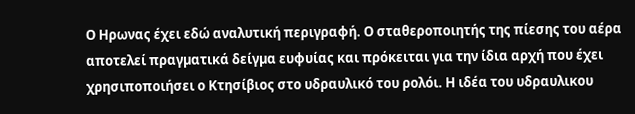Ο Ηρωνας έχει εδώ αναλυτική περιγραφή. Ο σταθεροποιητής της πίεσης του αέρα αποτελεί πραγµατικά δείγµα ευφυίας και πρόκειται για την ίδια αρχή που έχει χρησιποποιήσει ο Κτησίβιος στο υδραυλικό του ρολόι. Η ιδέα του υδραυλικου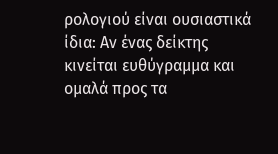ρολογιού είναι ουσιαστικά ίδια: Αν ένας δείκτης κινείται ευθύγραµµα και οµαλά προς τα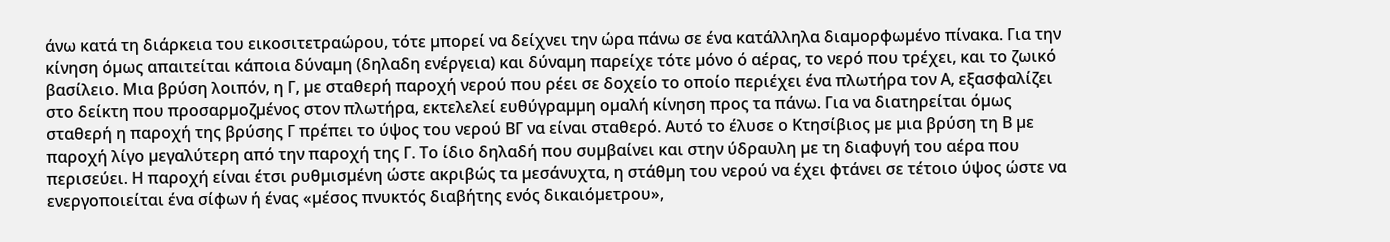άνω κατά τη διάρκεια του εικοσιτετραώρου, τότε µπορεί να δείχνει την ώρα πάνω σε ένα κατάλληλα διαµορφωµένο πίνακα. Για την κίνηση όµως απαιτείται κάποια δύναµη (δηλαδη ενέργεια) και δύναµη παρείχε τότε µόνο ό αέρας, το νερό που τρέχει, και το ζωικό βασίλειο. Μια βρύση λοιπόν, η Γ, µε σταθερή παροχή νερού που ρέει σε δοχείο το οποίο περιέχει ένα πλωτήρα τον Α, εξασφαλίζει στο δείκτη που προσαρµοζµένος στον πλωτήρα, εκτελελεί ευθύγραµµη οµαλή κίνηση προς τα πάνω. Για να διατηρείται όµως σταθερή η παροχή της βρύσης Γ πρέπει το ύψος του νερού ΒΓ να είναι σταθερό. Αυτό το έλυσε ο Κτησίβιος µε µια βρύση τη Β µε παροχή λίγο µεγαλύτερη από την παροχή της Γ. Το ίδιο δηλαδή που συµβαίνει και στην ύδραυλη µε τη διαφυγή του αέρα που περισεύει. Η παροχή είναι έτσι ρυθµισµένη ώστε ακριβώς τα µεσάνυχτα, η στάθµη του νερού να έχει φτάνει σε τέτοιο ύψος ώστε να ενεργοποιείται ένα σίφων ή ένας «µέσος πνυκτός διαβήτης ενός δικαιόµετρου»,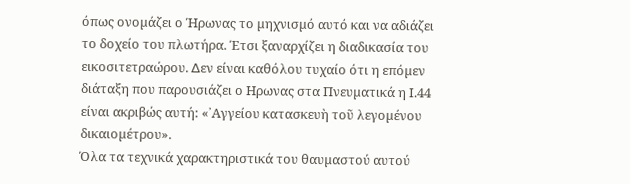όπως ονοµάζει ο Ήρωνας το µηχνισµό αυτό και να αδιάζει το δοχείο του πλωτήρα. Έτσι ξαναρχίζει η διαδικασία του εικοσιτετραώρου. ∆εν είναι καθόλου τυχαίο ότι η επόµεν διάταξη που παρουσιάζει ο Ηρωνας στα Πνευµατικά η Ι.44 είναι ακριβώς αυτή: «᾿Αγγείου κατασκευὴ τοῦ λεγοµένου δικαιοµέτρου».
Όλα τα τεχνικά χαρακτηριστικά του θαυµαστού αυτού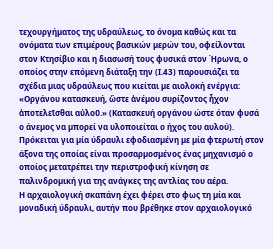τεχουργήµατος της υδραύλεως, το όνοµα καθώς και τα ονόµατα των επιµέρους βασικών µερών του, οφείλονται στον Κτησίβιο και η διασωσή τους φυσικά στον Ήρωνα, ο οποίος στην επόµενη διάταξη την (Ι.43) παρουσιάζει τα σχέδια µιας υδραύλεως που κιείται µε αιολοκή ενέργια: «Οργάνου κατασκευή, ὥστε ἀνέµου συρίζοντος ἦχον ἀποτελεῖσθαι αὐλοῦ.» (Κατασκευή οργάνου ώστε όταν φυσά ο άνεµος να µπορεί να υλοποιείται ο ήχος του αυλού). Πρόκειται για µία ύδραυλι εφοδιασµένη µε µία φτερωτή στον άξονα της οποίας είναι προσαρµοσµένος ένας µηχανισµό ο οποίος µετατρέπει την περιστροφική κίνηση σε παλινδροµική για της ανάγκες της αντλίας του αέρα.
Η αρχαιολογική σκαπάνη έχει φέρει στο φως τη µία και µοναδική ύδραυλι, αυτήν που βρέθηκε στον αρχαιολογικό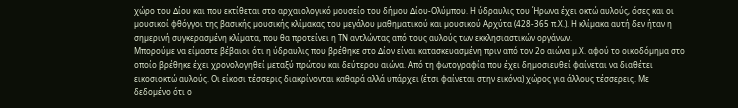χώρο του ∆ίου και που εκτίθεται στο αρχαιολογικό µουσείο του δήµου ∆ίου-Ολύµπου. Η ύδραυλις του Ήρωνα έχει οκτώ αυλούς, όσες και οι µουσικοί φθόγγοι της βασικής µουσικής κλίµακας του µεγάλου µαθηµατικού και µουσικού Αρχύτα (428-365 π.Χ.). Η κλίµακα αυτή δεν ήταν η σηµερινή συγκερασµένη κλίµατα, που θα προτείνει η ΤΝ αντλώντας από τους αυλούς των εκκλησιαστικών οργάνων.
Μπορούµε να είµαστε βέβαιοι ότι η ύδραυλις που βρέθηκε στο ∆ίον είναι κατασκευασµένη πριν από τον 2ο αιώνα µ.Χ. αφού το οικοδόµηµα στο οποίο βρέθηκε έχει χρονολογηθεί µεταξύ πρώτου και δεύτερου αιώνα. Από τη φωτογραφία που έχει δηµοσιευθεί φαίνεται να διαθέτει εικοσιοκτώ αυλούς. Οι είκοσι τέσσερις διακρίνονται καθαρά αλλά υπάρχει (έτσι φαίνεται στην εικόνα) χώρος για άλλους τέσσερεις. Με δεδοµένο ότι ο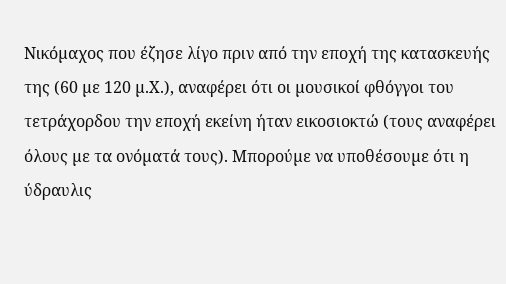Νικόµαχος που έζησε λίγο πριν από την εποχή της κατασκευής της (60 µε 120 µ.Χ.), αναφέρει ότι οι µουσικοί φθόγγοι του τετράχορδου την εποχή εκείνη ήταν εικοσιοκτώ (τους αναφέρει όλους µε τα ονόµατά τους). Μπορούµε να υποθέσουµε ότι η ύδραυλις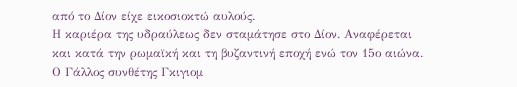από το ∆ίον είχε εικοσιοκτώ αυλούς.
Η καριέρα της υδραύλεως δεν σταµάτησε στο ∆ίον. Αναφέρεται και κατά την ρωµαϊκή και τη βυζαντινή εποχή ενώ τον 15ο αιώνα. Ο Γάλλος συνθέτης Γκιγιοµ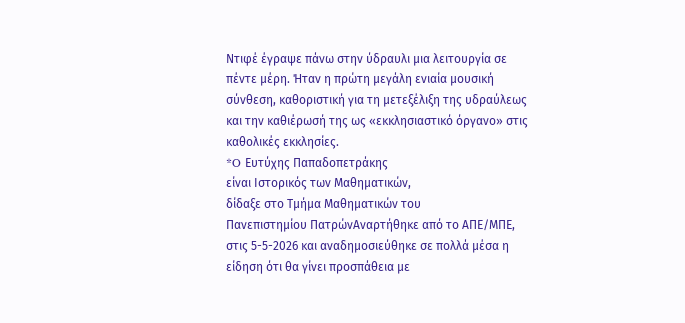Ντιφέ έγραψε πάνω στην ύδραυλι µια λειτουργία σε πέντε µέρη. Ήταν η πρώτη µεγάλη ενιαία µουσική σύνθεση, καθοριστική για τη µετεξέλιξη της υδραύλεως και την καθιέρωσή της ως «εκκλησιαστικό όργανο» στις καθολικές εκκλησίες.
*O Ευτύχης Παπαδοπετράκης
είναι Ιστορικός των Μαθηµατικών,
δίδαξε στο Τµήµα Μαθηµατικών του
Πανεπιστηµίου ΠατρώνΑναρτήθηκε από το ΑΠΕ/ΜΠΕ, στις 5-5-2026 και αναδηµοσιεύθηκε σε πολλά µέσα η είδηση ότι θα γίνει προσπάθεια µε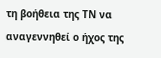τη βοήθεια της ΤΝ να αναγεννηθεί ο ήχος της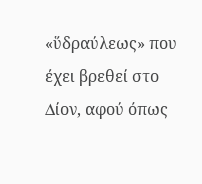«ὕδραύλεως» που έχει βρεθεί στο ∆ίον, αφού όπως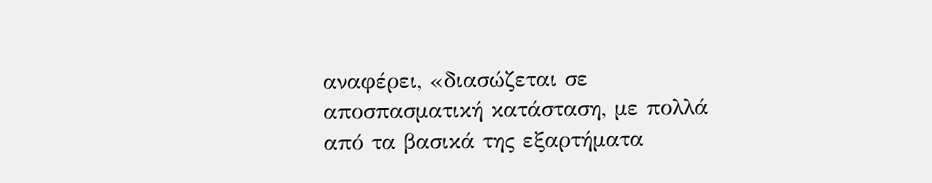αναφέρει, «διασώζεται σε αποσπασµατική κατάσταση, µε πολλά από τα βασικά της εξαρτήµατα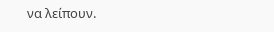να λείπουν.